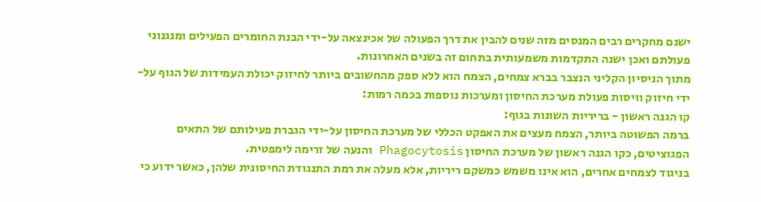ישנם מחקרים רבים המנסים מזה שנים להבין את דרך הפעולה של אכינצאה על-ידי הבנת החומרים הפעילים ומנגנוני פעולתם ואכן ישנה התקדמות משמעותית בתחום זה בשנים האחרונות.
מתוך הניסיון הקליני הנצבר בברא צמחים, הצמח הוא ללא ספק מהחשובים ביותר לחיזוק יכולת העמידות של הגוף על-ידי חיזוק וויסות פעולת מערכת החיסון ומערכות נוספות בכמה רמות:
קו הגנה ראשון - בריריות השונות בגוף:
ברמה הפשוטה ביותר, הצמח מעצים את האפקט הכללי של מערכת החיסון על-ידי הגברת פעילותם של התאים הפגוציטים, כקו הגנה ראשון של מערכת החיסון Phagocytosis והנעה של זרימה לימפטית.
בניגוד לצמחים אחרים, הוא אינו משמש כמשקם ריריות, אלא מעלה את רמת התנגודת החיסונית שלהן, כאשר ידוע כי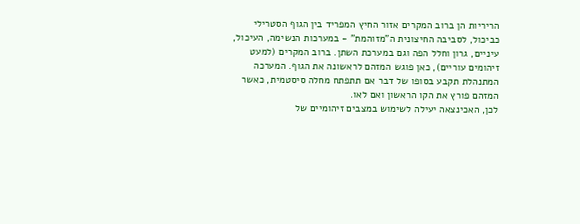הריריות הן ברוב המקרים אזור החיץ המפריד בין הגוף הסטרילי כביכול, לסביבה החיצונית ה"מזוהמת" - במערכות הנשימה, העיכול, עיניים, גרון וחלל הפה וגם במערכת השתן. ברוב המקרים (למעט זיהומים עוריים), כאן פוגש המזהם לראשונה את הגוף. המערכה המתנהלת תקבע בסופו של דבר אם תתפתח מחלה סיסטמית, כאשר המזהם פורץ את הקו הראשון ואם לאו.
לכן, האכינצאה יעילה לשימוש במצבים זיהומיים של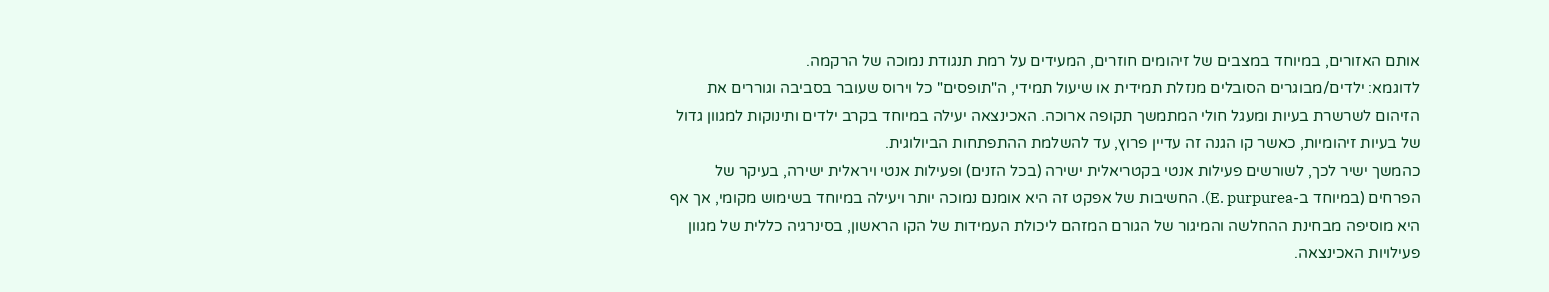אותם האזורים, במיוחד במצבים של זיהומים חוזרים, המעידים על רמת תנגודת נמוכה של הרקמה.
לדוגמא: ילדים/מבוגרים הסובלים מנזלת תמידית או שיעול תמידי, ה"תופסים" כל וירוס שעובר בסביבה וגוררים את הזיהום לשרשרת בעיות ומעגל חולי המתמשך תקופה ארוכה. האכינצאה יעילה במיוחד בקרב ילדים ותינוקות למגוון גדול של בעיות זיהומיות, כאשר קו הגנה זה עדיין פרוץ, עד להשלמת ההתפתחות הביולוגית.
כהמשך ישיר לכך, לשורשים פעילות אנטי בקטריאלית ישירה (בכל הזנים) ופעילות אנטי ויראלית ישירה, בעיקר של הפרחים (במיוחד ב-E. purpurea). החשיבות של אפקט זה היא אומנם נמוכה יותר ויעילה במיוחד בשימוש מקומי, אך אף היא מוסיפה מבחינת ההחלשה והמיגור של הגורם המזהם ליכולת העמידות של הקו הראשון, בסינרגיה כללית של מגוון פעילויות האכינצאה.